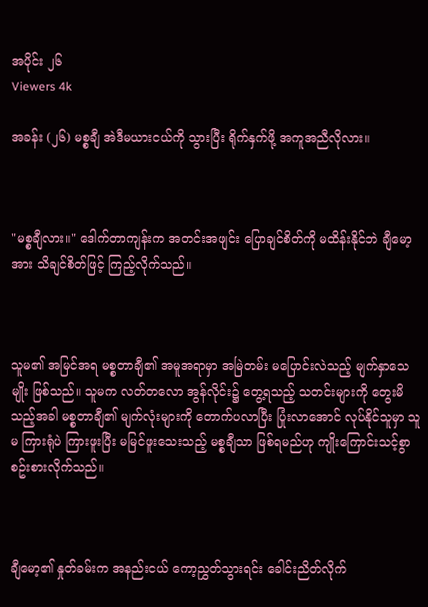အပိုင်း ၂၆
Viewers 4k

အခန်း (၂၆) မစ္စချီ အဲဒီမယားငယ်ကို သွားပြီး ရိုက်နှက်ဖို့ အကူအညီလိုလား။



"မစ္စချီလား။" ဒေါက်တာကျန်းက အတင်းအဖျင်း ပြောချင်စိတ်ကို မထိန်းနိုင်ဘဲ ချီမော့အား သိချင်စိတ်ဖြင့် ကြည့်လိုက်သည်။



သူမ၏ အမြင်အရ မစ္စတာချီ၏ အမူအရာမှာ အမြဲတမ်း မပြောင်းလဲသည့် မျက်နှာသေမျိုး ဖြစ်သည်။ သူမက လတ်တလော အွန်လိုင်း၌ တွေ့ရသည့် သတင်းများကို တွေးမိသည့်အခါ မစ္စတာချီ၏ မျက်လုံးများကို တောက်ပလာပြီး ပြုံးလာအောင် လုပ်နိုင်သူမှာ သူမ ကြားရုံပဲ ကြားဖူးပြီး မမြင်ဖူးသေးသည့် မစ္စချီသာ ဖြစ်ရမည်ဟု ကျိုးကြောင်းသင့်စွာ စဥ်းစားလိုက်သည်။



ချီမော့၏ နှုတ်ခမ်းက အနည်းငယ် ကော့ညွှတ်သွားရင်း ခေါင်းညိတ်လိုက်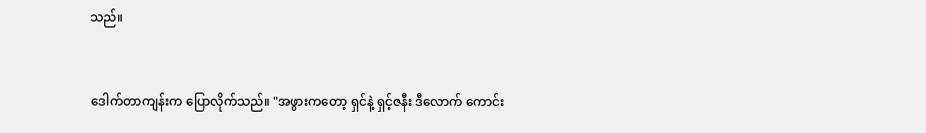သည်။



ဒေါက်တာကျန်းက ပြောလိုက်သည်။ "အဖွားကတော့ ရှင်နဲ့ ရှင့်ဇနီး ဒီလောက် ကောင်း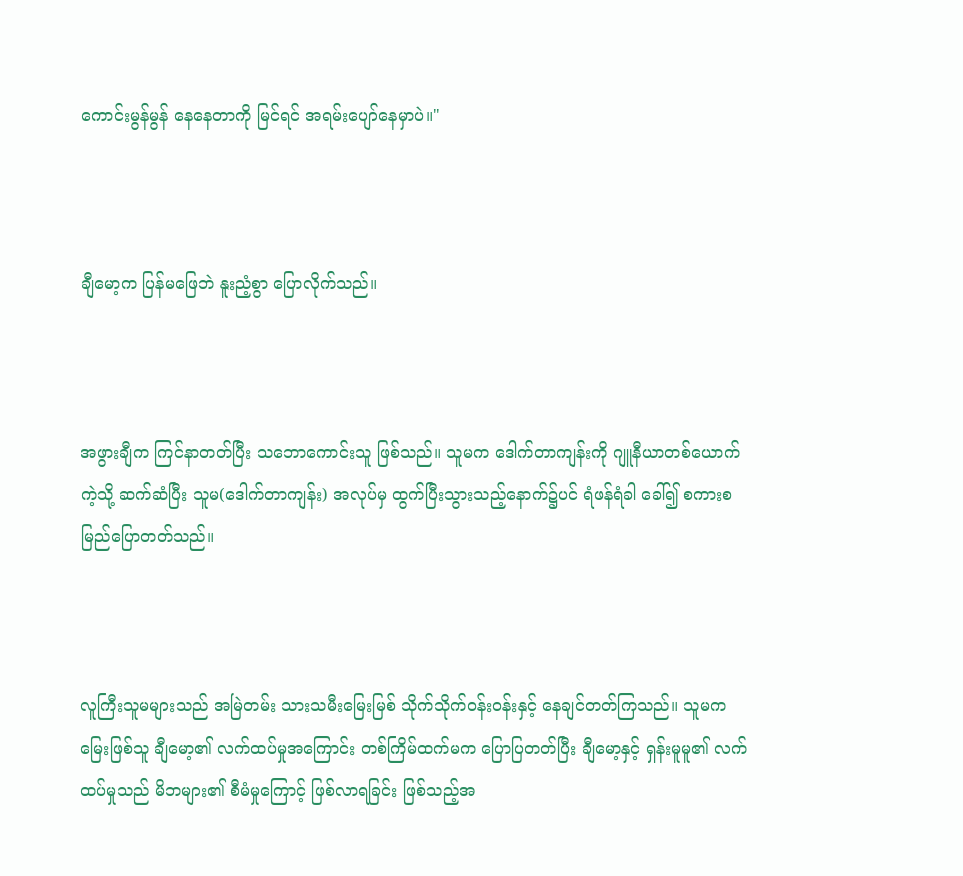ကောင်းမွန်မွန် နေနေတာကို မြင်ရင် အရမ်းပျော်နေမှာပဲ။"



ချီမော့က ပြန်မဖြေဘဲ နူးညံ့စွာ ပြောလိုက်သည်။



အဖွားချီက ကြင်နာတတ်ပြီး သဘောကောင်းသူ ဖြစ်သည်။ သူမက ဒေါက်တာကျန်းကို ဂျူနီယာတစ်ယောက်ကဲ့သို့ ဆက်ဆံပြီး သူမ(ဒေါက်တာကျန်း) အလုပ်မှ ထွက်ပြီးသွားသည့်နောက်၌ပင် ရံဖန်ရံခါ ခေါ်၍ စကားစမြည်ပြောတတ်သည်။



လူကြီးသူမများသည် အမြဲတမ်း သားသမီးမြေးမြစ် သိုက်သိုက်ဝန်းဝန်းနှင့် နေချင်တတ်ကြသည်။ သူမက မြေးဖြစ်သူ ချီမော့၏ လက်ထပ်မှုအကြောင်း တစ်ကြိမ်ထက်မက ပြောပြတတ်ပြီး ချီမော့နှင့် ရှန်းမူမူ၏ လက်ထပ်မှုသည် မိဘများ၏ စီမံမှုကြောင့် ဖြစ်လာရခြင်း ဖြစ်သည့်အ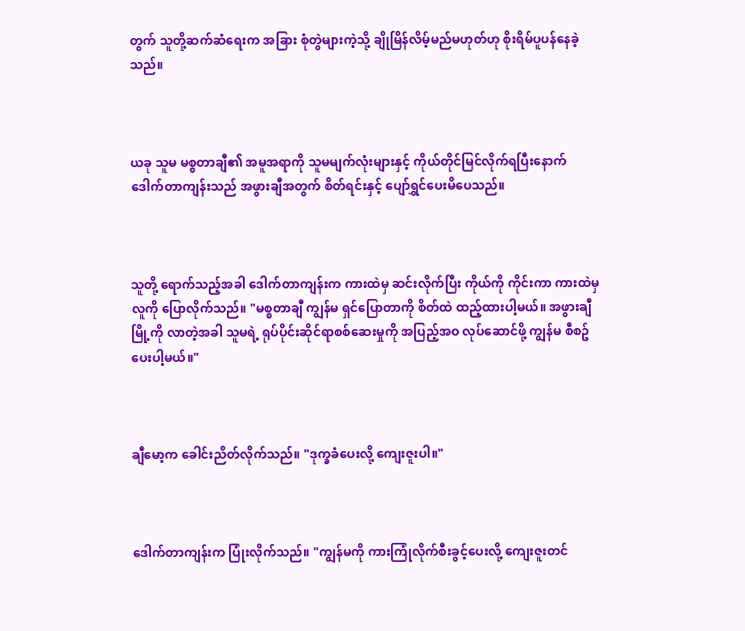တွက် သူတို့ဆက်ဆံရေးက အခြား စုံတွဲများကဲ့သို့ ချိုမြိန်လိမ့်မည်မဟုတ်ဟု စိုးရိမ်ပူပန်နေခဲ့သည်။



ယခု သူမ မစ္စတာချီ၏ အမူအရာကို သူမမျက်လုံးများနှင့် ကိုယ်တိုင်မြင်လိုက်ရပြီးနောက် ဒေါက်တာကျန်းသည် အဖွားချီအတွက် စိတ်ရင်းနှင့် ပျော်ရွှင်ပေးမိပေသည်။



သူတို့ ရောက်သည့်အခါ ဒေါက်တာကျန်းက ကားထဲမှ ဆင်းလိုက်ပြီး ကိုယ်ကို ကိုင်းကာ ကားထဲမှ လူကို ပြောလိုက်သည်။ "မစ္စတာချီ ကျွန်မ ရှင်ပြောတာကို စိတ်ထဲ ထည့်ထားပါ့မယ်။ အဖွားချီ မြို့ကို လာတဲ့အခါ သူမရဲ့ ရုပ်ပိုင်းဆိုင်ရာစစ်ဆေးမှုကို အပြည့်အဝ လုပ်ဆောင်ဖို့ ကျွန်မ စီစဥ်ပေးပါ့မယ်။"



ချီမော့က ခေါင်းညိတ်လိုက်သည်။ "ဒုက္ခခံပေးလို့ ကျေးဇူးပါ။"



ဒေါက်တာကျန်းက ပြုံးလိုက်သည်။ "ကျွန်မကို ကားကြုံလိုက်စီးခွင့်ပေးလို့ ကျေးဇူးတင်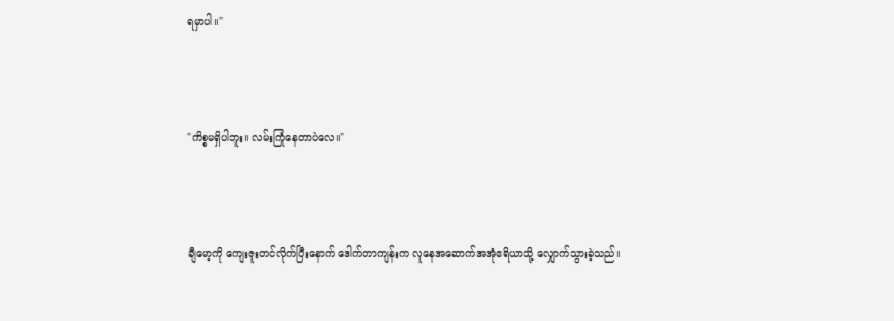ရမှာပါ။"



"ကိစ္စမရှိပါဘူး။ လမ်းကြုံနေတာပဲလေ။"



ချီမော့ကို ကျေးဇူးတင်လိုက်ပြီးနောက် ဒေါက်တာကျန်းက လူနေအဆောက်အအုံဧရိယာသို့ လျှောက်သွားခဲ့သည်။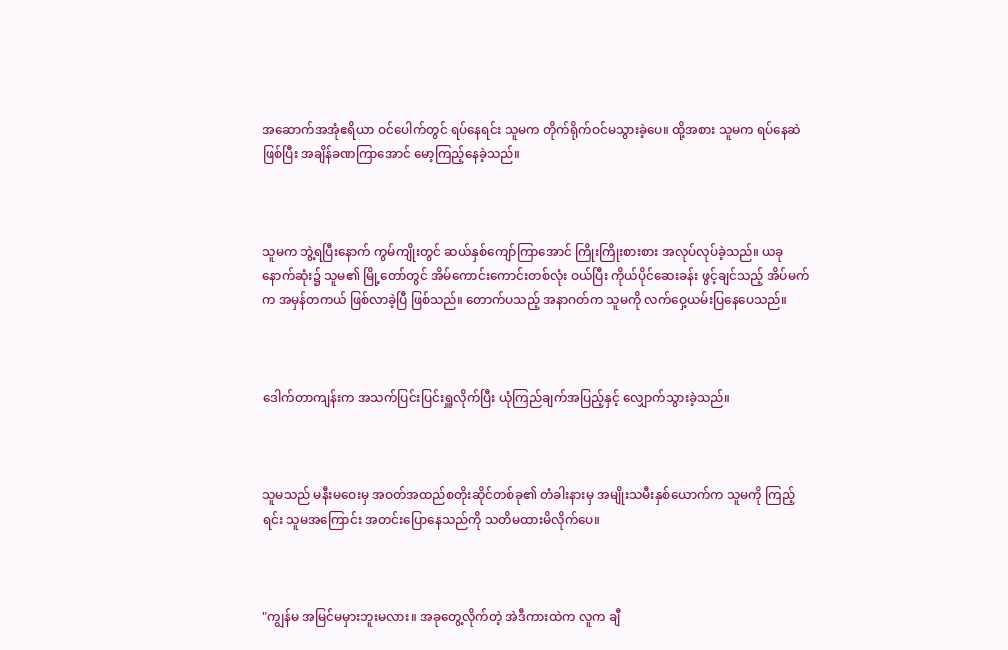အဆောက်အအုံဧရိယာ ဝင်ပေါက်တွင် ရပ်နေရင်း သူမက တိုက်ရိုက်ဝင်မသွားခဲ့ပေ။ ထို့အစား သူမက ရပ်နေဆဲဖြစ်ပြီး အချိန်ခဏကြာအောင် မော့ကြည့်နေခဲ့သည်။



သူမက ဘွဲ့ရပြီးနောက် ကွမ်ကျိုးတွင် ဆယ်နှစ်ကျော်ကြာအောင် ကြိုးကြိုးစားစား အလုပ်လုပ်ခဲ့သည်။ ယခု နောက်ဆုံး၌ သူမ၏ မြို့တော်တွင် အိမ်ကောင်းကောင်းတစ်လုံး ဝယ်ပြီး ကိုယ်ပိုင်ဆေးခန်း ဖွင့်ချင်သည့် အိပ်မက်က အမှန်တကယ် ဖြစ်လာခဲ့ပြီ ဖြစ်သည်။ တောက်ပသည့် အနာဂတ်က သူမကို လက်ဝှေ့ယမ်းပြနေပေသည်။



ဒေါက်တာကျန်းက အသက်ပြင်းပြင်းရှူလိုက်ပြီး ယုံကြည်ချက်အပြည့်နှင့် လျှောက်သွားခဲ့သည်။



သူမသည် မနီးမဝေးမှ အဝတ်အထည်စတိုးဆိုင်တစ်ခု၏ တံခါးနားမှ အမျိုးသမီးနှစ်ယောက်က သူမကို ကြည့်ရင်း သူမအကြောင်း အတင်းပြောနေသည်ကို သတိမထားမိလိုက်ပေ။



"ကျွန်မ အမြင်မမှားဘူးမလား။ အခုတွေ့လိုက်တဲ့ အဲဒီကားထဲက လူက ချီ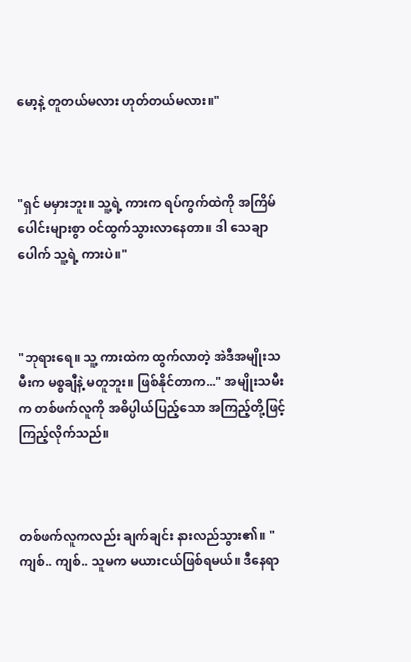မော့နဲ့ တူတယ်မလား ဟုတ်တယ်မလား။"



"ရှင် မမှားဘူး။ သူ့ရဲ့ ကားက ရပ်ကွက်ထဲကို အကြိမ်ပေါင်းများစွာ ဝင်ထွက်သွားလာနေတာ။ ဒါ သေချာပေါက် သူ့ရဲ့ ကားပဲ။"



"ဘုရားရေ။ သူ့ ကားထဲက ထွက်လာတဲ့ အဲဒီအမျိုးသမီးက မစ္စချီနဲ့ မတူဘူး။ ဖြစ်နိုင်တာက..." အမျိုးသမီးက တစ်ဖက်လူကို အဓိပ္ပါယ်ပြည့်သော အကြည့်တို့ဖြင့် ကြည့်လိုက်သည်။



တစ်ဖက်လူကလည်း ချက်ချင်း နားလည်သွား၏။ "ကျစ်.. ကျစ်.. သူမက မယားငယ်ဖြစ်ရမယ်။ ဒီနေရာ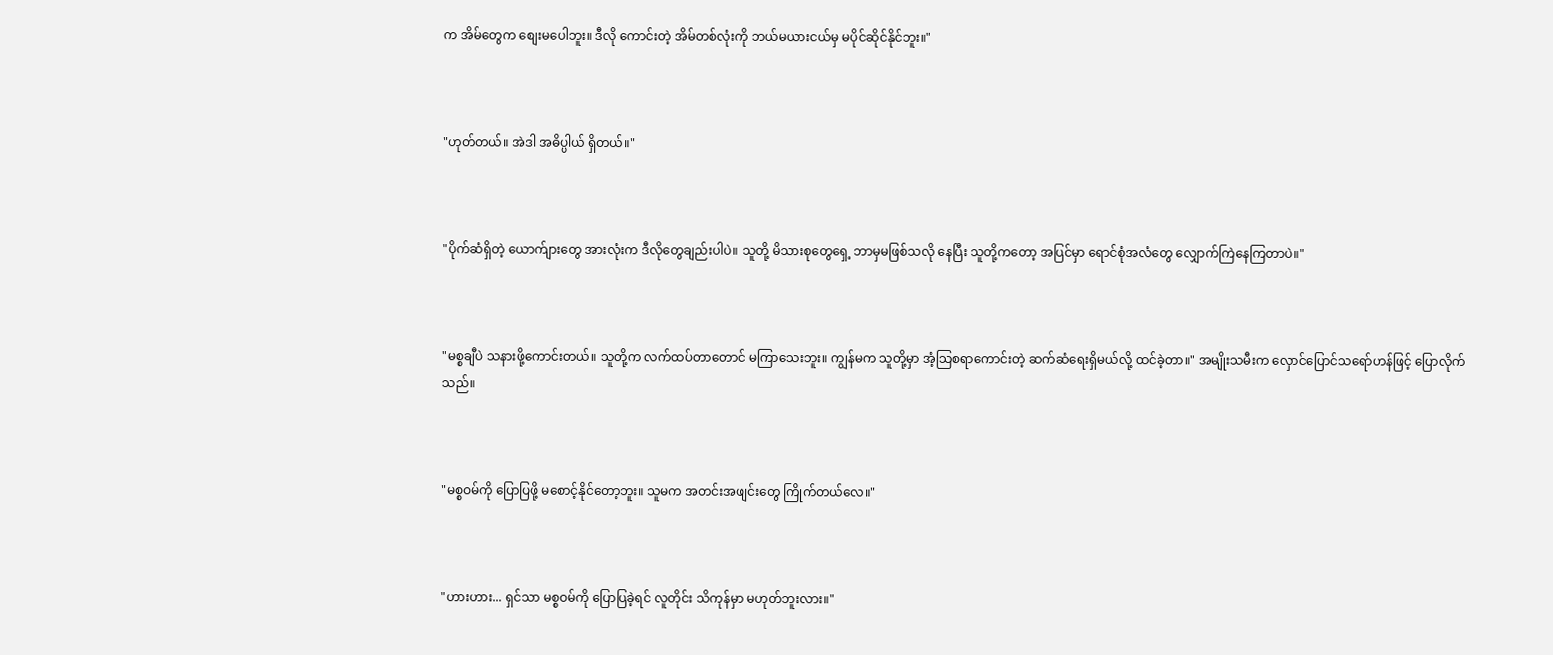က အိမ်တွေက စျေးမပေါဘူး။ ဒီလို ကောင်းတဲ့ အိမ်တစ်လုံးကို ဘယ်မယားငယ်မှ မပိုင်ဆိုင်နိုင်ဘူး။"



"ဟုတ်တယ်။ အဲဒါ အဓိပ္ပါယ် ရှိတယ်။"



"ပိုက်ဆံရှိတဲ့ ယောက်ျားတွေ အားလုံးက ဒီလိုတွေချည်းပါပဲ။ သူတို့ မိသားစုတွေရှေ့ ဘာမှမဖြစ်သလို နေပြီး သူတို့ကတော့ အပြင်မှာ ရောင်စုံအလံတွေ လျှောက်ကြဲနေကြတာပဲ။"



"မစ္စချီပဲ သနားဖို့ကောင်းတယ်။ သူတို့က လက်ထပ်တာတောင် မကြာသေးဘူး။ ကျွန်မက သူတို့မှာ အံ့သြစရာကောင်းတဲ့ ဆက်ဆံရေးရှိမယ်လို့ ထင်ခဲ့တာ။" အမျိုးသမီးက လှောင်ပြောင်သရော်ဟန်ဖြင့် ပြောလိုက်သည်။



"မစ္စဝမ်ကို ပြောပြဖို့ မစောင့်နိုင်တော့ဘူး။ သူမက အတင်းအဖျင်းတွေ ကြိုက်တယ်လေ။"



"ဟားဟား... ရှင်သာ မစ္စဝမ်ကို ပြောပြခဲ့ရင် လူတိုင်း သိကုန်မှာ မဟုတ်ဘူးလား။"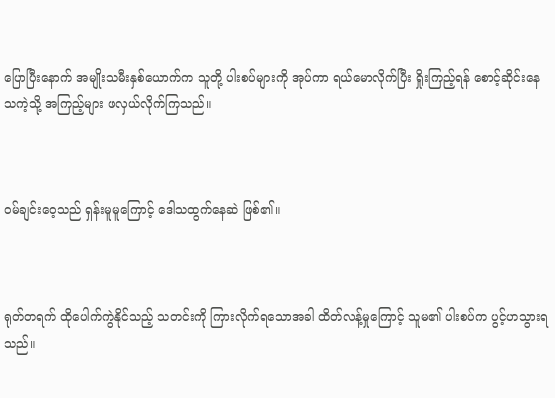ပြောပြီးနောက် အမျိုးသမီးနှစ်ယောက်က သူတို့ ပါးစပ်များကို အုပ်ကာ ရယ်မောလိုက်ပြီး ရှိုးကြည့်ရန် စောင့်ဆိုင်းနေသကဲ့သို့ အကြည့်များ ဖလှယ်လိုက်ကြသည်။



ဝမ်ချင်းဝေ့သည် ရှန်းမူမူကြောင့် ဒေါသထွက်နေဆဲ ဖြစ်၏။



ရုတ်တရက် ထိုပေါက်ကွဲနိုင်သည့် သတင်းကို ကြားလိုက်ရသောအခါ ထိတ်လန့်မှုကြောင့် သူမ၏ ပါးစပ်က ပွင့်ဟသွားရသည်။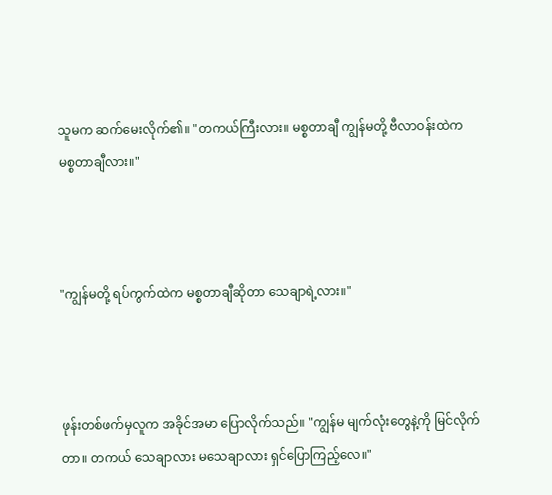သူမက ဆက်မေးလိုက်၏။ "တကယ်ကြီးလား။ မစ္စတာချီ ကျွန်မတို့ ဗီလာဝန်းထဲက မစ္စတာချီလား။"



"ကျွန်မတို့ ရပ်ကွက်ထဲက မစ္စတာချီဆိုတာ သေချာရဲ့လား။"



ဖုန်းတစ်ဖက်မှလူက အခိုင်အမာ ပြောလိုက်သည်။ "ကျွန်မ မျက်လုံးတွေနဲ့ကို မြင်လိုက်တာ။ တကယ် သေချာလား မသေချာလား ရှင်ပြောကြည့်လေ။"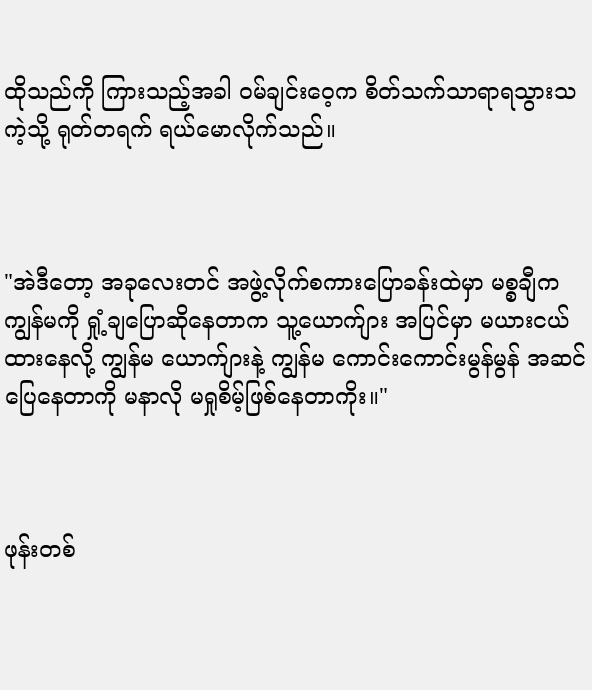ထိုသည်ကို ကြားသည့်အခါ ဝမ်ချင်းဝေ့က စိတ်သက်သာရာရသွားသကဲ့သို့ ရုတ်တရက် ရယ်မောလိုက်သည်။



"အဲဒီတော့ အခုလေးတင် အဖွဲ့လိုက်စကားပြောခန်းထဲမှာ မစ္စချီက ကျွန်မကို ရှုံ့ချပြောဆိုနေတာက သူ့ယောက်ျား အပြင်မှာ မယားငယ်ထားနေလို့ ကျွန်မ ယောက်ျားနဲ့ ကျွန်မ ကောင်းကောင်းမွန်မွန် အဆင်ပြေနေတာကို မနာလို မရှုစိမ့်ဖြစ်နေတာကိုး။"



ဖုန်းတစ်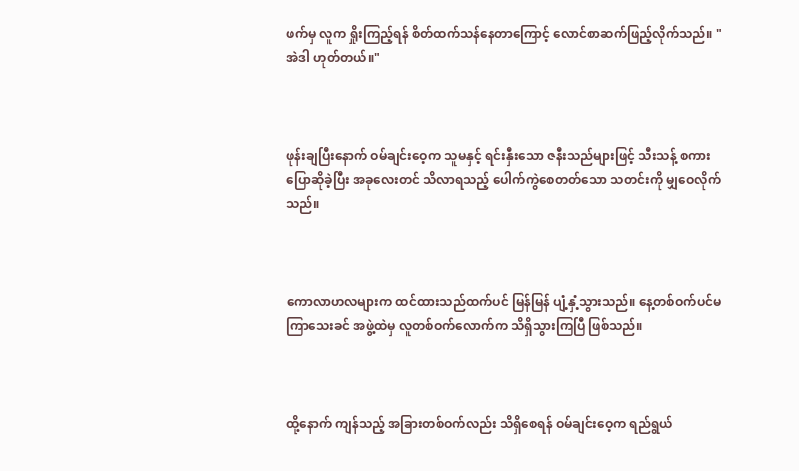ဖက်မှ လူက ရှိုးကြည့်ရန် စိတ်ထက်သန်နေတာကြောင့် လောင်စာဆက်ဖြည့်လိုက်သည်။ "အဲဒါ ဟုတ်တယ်။"



ဖုန်းချပြီးနောက် ဝမ်ချင်းဝေ့က သူမနှင့် ရင်းနှီးသော ဇနီးသည်များဖြင့် သီးသန့် စကားပြောဆိုခဲ့ပြီး အခုလေးတင် သိလာရသည့် ပေါက်ကွဲစေတတ်သော သတင်းကို မျှဝေလိုက်သည်။



ကောလာဟလများက ထင်ထားသည်ထက်ပင် မြန်မြန် ပျံ့နှံ့သွားသည်။ နေ့တစ်ဝက်ပင်မကြာသေးခင် အဖွဲ့ထဲမှ လူတစ်ဝက်လောက်က သိရှိသွားကြပြီ ဖြစ်သည်။



ထို့နောက် ကျန်သည့် အခြားတစ်ဝက်လည်း သိရှိစေရန် ဝမ်ချင်းဝေ့က ရည်ရွယ်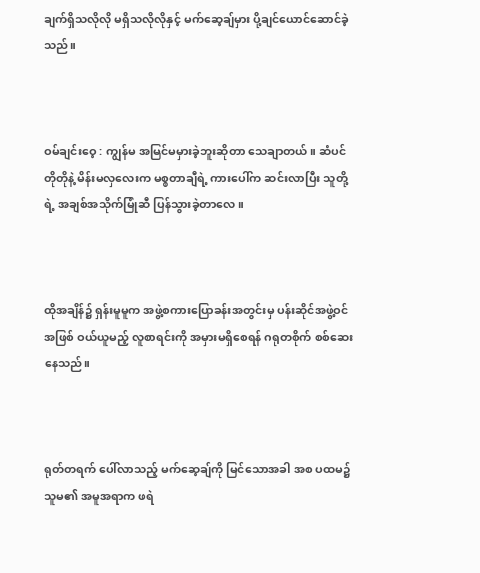ချက်ရှိသလိုလို မရှိသလိုလိုနှင့် မက်ဆေ့ချ်မှား ပို့ချင်ယောင်ဆောင်ခဲ့သည်။



ဝမ်ချင်းဝေ့ : ကျွန်မ အမြင်မမှားခဲ့ဘူးဆိုတာ သေချာတယ်။ ဆံပင်တိုတိုနဲ့ မိန်းမလှလေးက မစ္စတာချီရဲ့ ကားပေါ်က ဆင်းလာပြီး သူတို့ရဲ့ အချစ်အသိုက်မြုံဆီ ပြန်သွားခဲ့တာလေ။



ထိုအချိန်၌ ရှန်းမူမူက အဖွဲ့စကားပြောခန်းအတွင်းမှ ပန်းဆိုင်အဖွဲ့ဝင်အဖြစ် ဝယ်ယူမည့် လူစာရင်းကို အမှားမရှိစေရန် ဂရုတစိုက် စစ်ဆေးနေသည်။



ရုတ်တရက် ပေါ်လာသည့် မက်ဆေ့ချ်ကို မြင်သောအခါ အစ ပထမ၌ သူမ၏ အမူအရာက ဖရဲ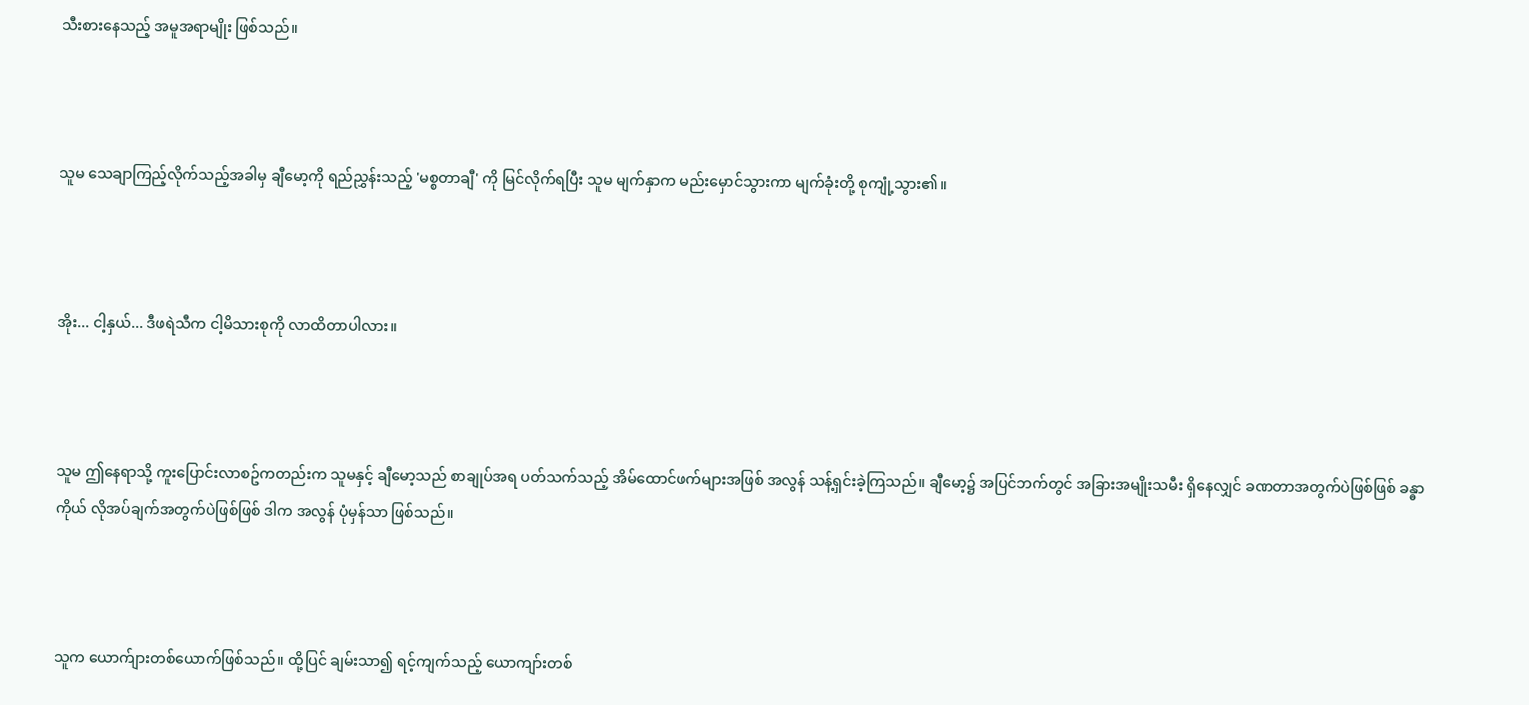သီးစားနေသည့် အမူအရာမျိုး ဖြစ်သည်။



သူမ သေချာကြည့်လိုက်သည့်အခါမှ ချီမော့ကို ရည်ညွှန်းသည့် 'မစ္စတာချီ' ကို မြင်လိုက်ရပြီး သူမ မျက်နှာက မည်းမှောင်သွားကာ မျက်ခုံးတို့ စုကျုံ့သွား၏။



အိုး... ငါ့နှယ်... ဒီဖရဲသီက ငါ့မိသားစုကို လာထိတာပါလား။



သူမ ဤနေရာသို့ ကူးပြောင်းလာစဥ်ကတည်းက သူမနှင့် ချီမော့သည် စာချုပ်အရ ပတ်သက်သည့် အိမ်ထောင်ဖက်များအဖြစ် အလွန် သန့်ရှင်းခဲ့ကြသည်။ ချီမော့၌ အပြင်ဘက်တွင် အခြားအမျိုးသမီး ရှိနေလျှင် ခဏတာအတွက်ပဲဖြစ်ဖြစ် ခန္ဓာကိုယ် လိုအပ်ချက်အတွက်ပဲဖြစ်ဖြစ် ဒါက အလွန် ပုံမှန်သာ ဖြစ်သည်။



သူက ယောက်ျားတစ်ယောက်ဖြစ်သည်။ ထို့ပြင် ချမ်းသာ၍ ရင့်ကျက်သည့် ယောကျာ်းတစ်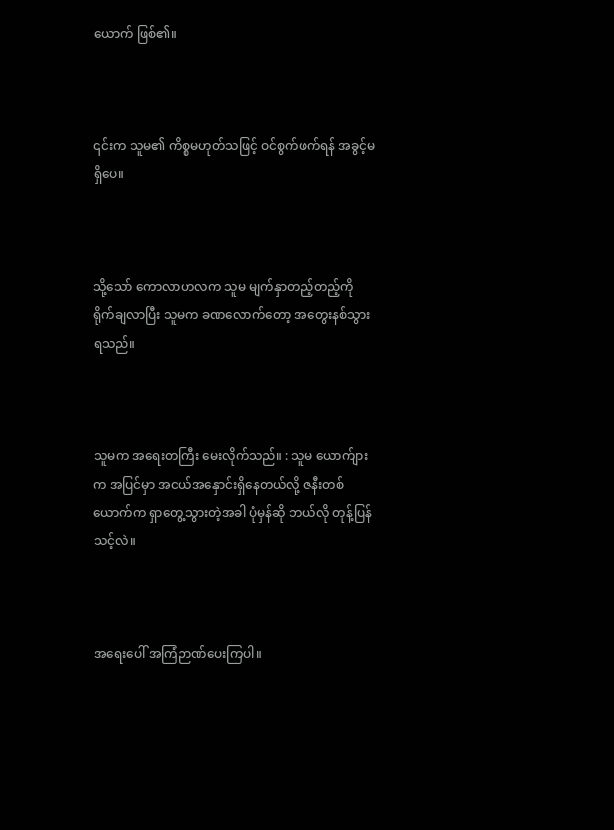ယောက် ဖြစ်၏။



၎င်းက သူမ၏ ကိစ္စမဟုတ်သဖြင့် ဝင်စွက်ဖက်ရန် အခွင့်မရှိပေ။



သို့သော် ကောလာဟလက သူမ မျက်နှာတည့်တည့်ကို ရိုက်ချလာပြီး သူမက ခဏလောက်တော့ အတွေးနစ်သွားရသည်။



သူမက အရေးတကြီး မေးလိုက်သည်။ : သူမ ယောက်ျားက အပြင်မှာ အငယ်အနှောင်းရှိနေတယ်လို့ ဇနီးတစ်ယောက်က ရှာတွေ့သွားတဲ့အခါ ပုံမှန်ဆို ဘယ်လို တုန့်ပြန်သင့်လဲ။



အရေးပေါ် အကြံဉာဏ်ပေးကြပါ။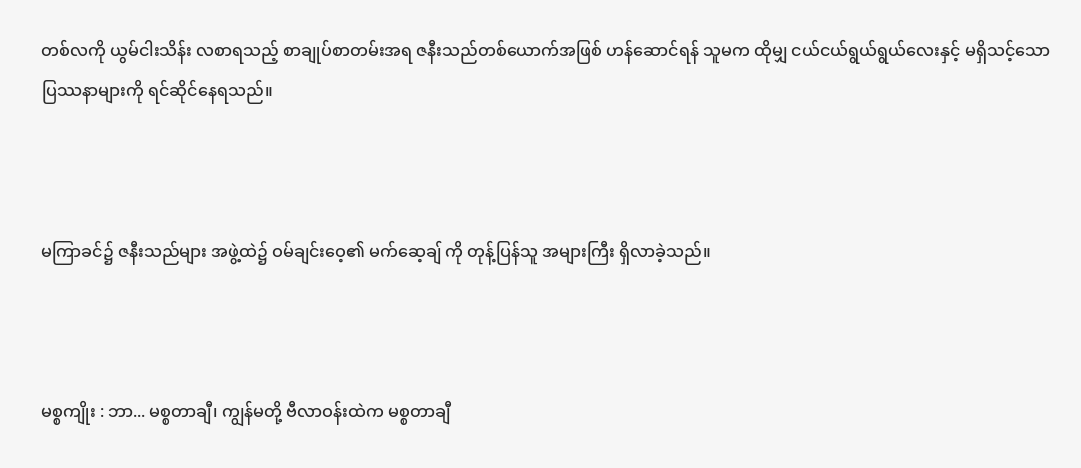တစ်လကို ယွမ်ငါးသိန်း လစာရသည့် စာချုပ်စာတမ်းအရ ဇနီးသည်တစ်ယောက်အဖြစ် ဟန်ဆောင်ရန် သူမက ထိုမျှ ငယ်ငယ်ရွယ်ရွယ်လေးနှင့် မရှိသင့်သော ပြဿနာများကို ရင်ဆိုင်နေရသည်။



မကြာခင်၌ ဇနီးသည်များ အဖွဲ့ထဲ၌ ဝမ်ချင်းဝေ့၏ မက်ဆေ့ချ် ကို တုန့်ပြန်သူ အများကြီး ရှိလာခဲ့သည်။



မစ္စကျိုး : ဘာ... မစ္စတာချီ၊ ကျွန်မတို့ ဗီလာဝန်းထဲက မစ္စတာချီ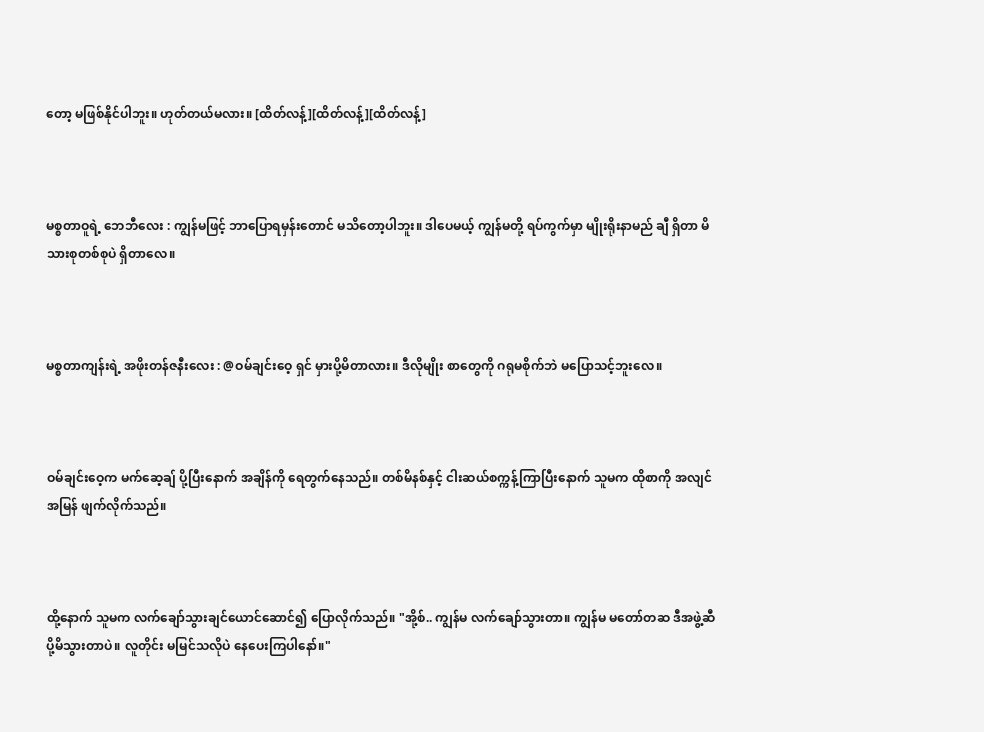တော့ မဖြစ်နိုင်ပါဘူး။ ဟုတ်တယ်မလား။ [ထိတ်လန့်][ထိတ်လန့်][ထိတ်လန့်]



မစ္စတာဝူရဲ့ ဘေဘီလေး : ကျွန်မဖြင့် ဘာပြောရမှန်းတောင် မသိတော့ပါဘူး။ ဒါပေမယ့် ကျွန်မတို့ ရပ်ကွက်မှာ မျိုးရိုးနာမည် ချီ ရှိတာ မိသားစုတစ်စုပဲ ရှိတာလေ။



မစ္စတာကျန်းရဲ့ အဖိုးတန်ဇနီးလေး : @ဝမ်ချင်းဝေ့ ရှင် မှားပို့မိတာလား။ ဒီလိုမျိုး စာတွေကို ဂရုမစိုက်ဘဲ မပြောသင့်ဘူးလေ။



ဝမ်ချင်းဝေ့က မက်ဆေ့ချ် ပို့ပြီးနောက် အချိန်ကို ရေတွက်နေသည်။ တစ်မိနစ်နှင့် ငါးဆယ်စက္ကန့်ကြာပြီးနောက် သူမက ထိုစာကို အလျင်အမြန် ဖျက်လိုက်သည်။



ထို့နောက် သူမက လက်ချော်သွားချင်ယောင်ဆောင်၍ ပြောလိုက်သည်။ "အို့စ်.. ကျွန်မ လက်ချော်သွားတာ။ ကျွန်မ မတော်တဆ ဒီအဖွဲ့ဆီ ပို့မိသွားတာပဲ။ လူတိုင်း မမြင်သလိုပဲ နေပေးကြပါနော်။"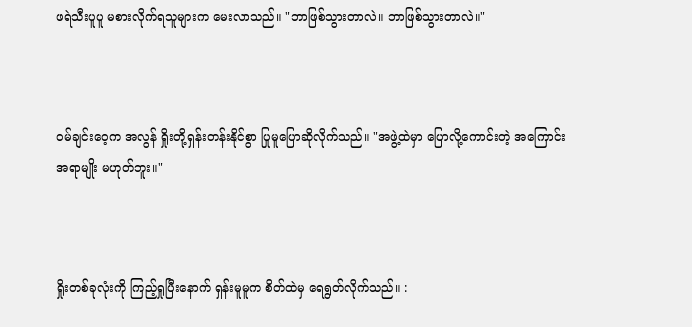ဖရဲသီးပူပူ မစားလိုက်ရသူများက မေးလာသည်။ "ဘာဖြစ်သွားတာလဲ။ ဘာဖြစ်သွားတာလဲ။"



ဝမ်ချင်းဝေ့က အလွန် ရှိုးတို့ရှန်းတန်းနိုင်စွာ ပြုမူပြောဆိုလိုက်သည်။ "အဖွဲ့ထဲမှာ ပြောလို့ကောင်းတဲ့ အကြောင်းအရာမျိုး မဟုတ်ဘူး။"



ရှိုးတစ်ခုလုံးကို ကြည့်ရှုပြီးနောက် ရှန်းမူမူက စိတ်ထဲမှ ရေရွတ်လိုက်သည်။ :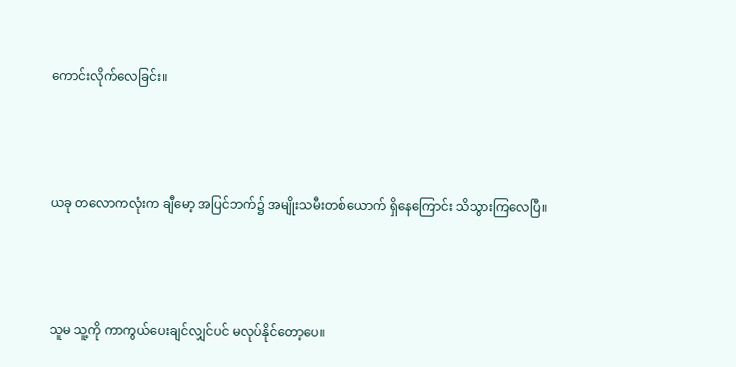ကောင်းလိုက်လေခြင်း။



ယခု တလောကလုံးက ချီမော့ အပြင်ဘက်၌ အမျိုးသမီးတစ်ယောက် ရှိနေကြောင်း သိသွားကြလေပြီ။



သူမ သူ့ကို ကာကွယ်ပေးချင်လျှင်ပင် မလုပ်နိုင်တော့ပေ။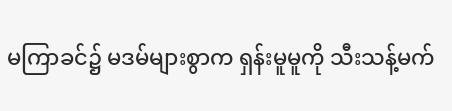မကြာခင်၌ မဒမ်များစွာက ရှန်းမူမူကို သီးသန့်မက်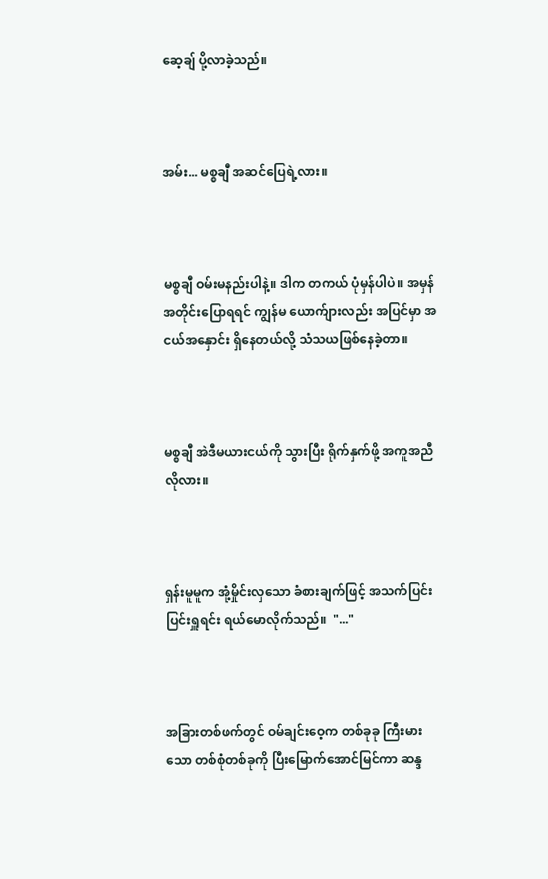ဆေ့ချ် ပို့လာခဲ့သည်။



အမ်း... မစ္စချီ အဆင်ပြေရဲ့လား။



မစ္စချီ ဝမ်းမနည်းပါနဲ့။ ဒါက တကယ် ပုံမှန်ပါပဲ။ အမှန်အတိုင်းပြောရရင် ကျွန်မ ယောက်ျားလည်း အပြင်မှာ အငယ်အနှောင်း ရှိနေတယ်လို့ သံသယဖြစ်နေခဲ့တာ။



မစ္စချီ အဲဒီမယားငယ်ကို သွားပြီး ရိုက်နှက်ဖို့ အကူအညီလိုလား။



ရှန်းမူမူက အုံ့မှိုင်းလှသော ခံစားချက်ဖြင့် အသက်ပြင်းပြင်းရှူရင်း ရယ်မောလိုက်သည်။  "..."



အခြားတစ်ဖက်တွင် ဝမ်ချင်းဝေ့က တစ်ခုခု ကြီးမားသော တစ်စုံတစ်ခုကို ပြီးမြောက်အောင်မြင်ကာ ဆန္ဒ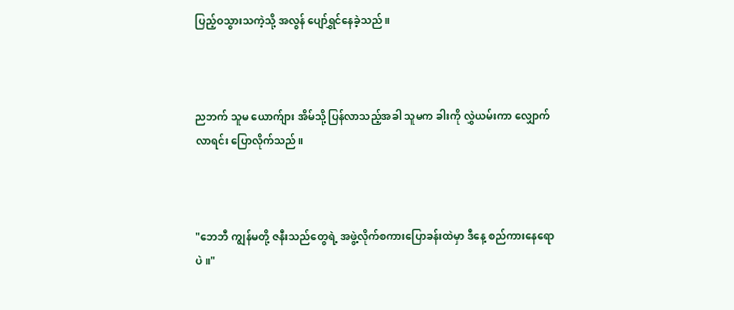ပြည့်ဝသွားသကဲ့သို့ အလွန် ပျော်ရွှင်နေခဲ့သည်။



ညဘက် သူမ ယောက်ျား အိမ်သို့ ပြန်လာသည့်အခါ သူမက ခါးကို လွှဲယမ်းကာ လျှောက်လာရင်း ပြောလိုက်သည်။



"ဘေဘီ ကျွန်မတို့ ဇနီးသည်တွေရဲ့ အဖွဲ့လိုက်စကားပြောခန်းထဲမှာ ဒီနေ့ စည်ကားနေရောပဲ။"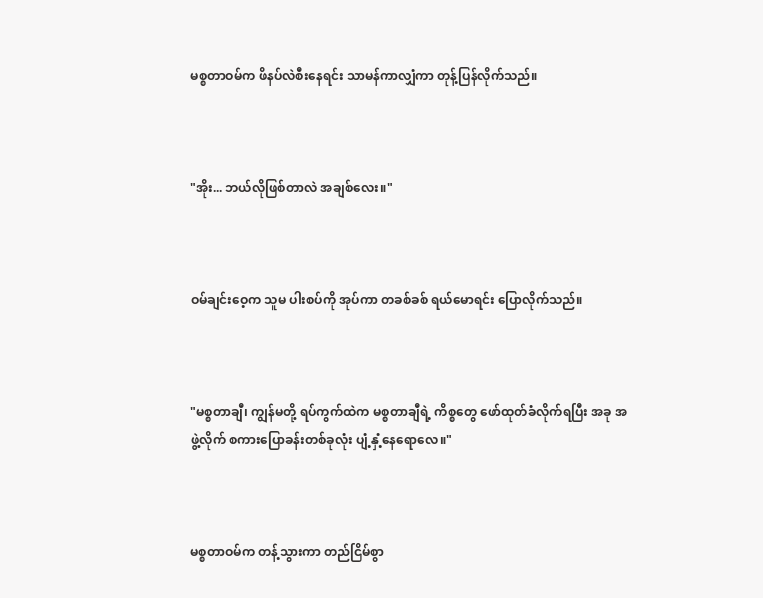မစ္စတာဝမ်က ဖိနပ်လဲစီးနေရင်း သာမန်ကာလျှံကာ တုန့်ပြန်လိုက်သည်။



"အိုး... ဘယ်လိုဖြစ်တာလဲ အချစ်လေး။"



ဝမ်ချင်းဝေ့က သူမ ပါးစပ်ကို အုပ်ကာ တခစ်ခစ် ရယ်မောရင်း ပြောလိုက်သည်။



"မစ္စတာချီ၊ ကျွန်မတို့ ရပ်ကွက်ထဲက မစ္စတာချီရဲ့ ကိစ္စတွေ ဖော်ထုတ်ခံလိုက်ရပြီး အခု အဖွဲ့လိုက် စကားပြောခန်းတစ်ခုလုံး ပျံ့နှံ့နေရောလေ။"



မစ္စတာဝမ်က တန့်သွားကာ တည်ငြိမ်စွာ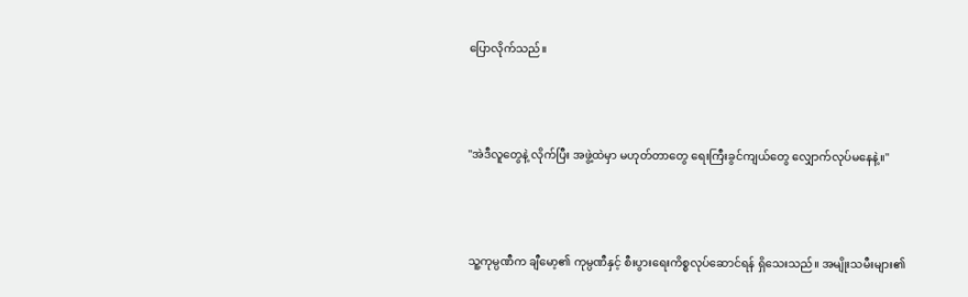ပြောလိုက်သည်။



"အဲဒီလူတွေနဲ့ လိုက်ပြီး အဖွဲ့ထဲမှာ မဟုတ်တာတွေ ရေးကြီးခွင်ကျယ်တွေ လျှောက်လုပ်မနေနဲ့။"



သူ့ကုမ္ပဏီက ချီမော့၏ ကုမ္ပဏီနှင့် စီးပွားရေးကိစ္စလုပ်ဆောင်ရန် ရှိသေးသည်။ အမျိုးသမီးများ၏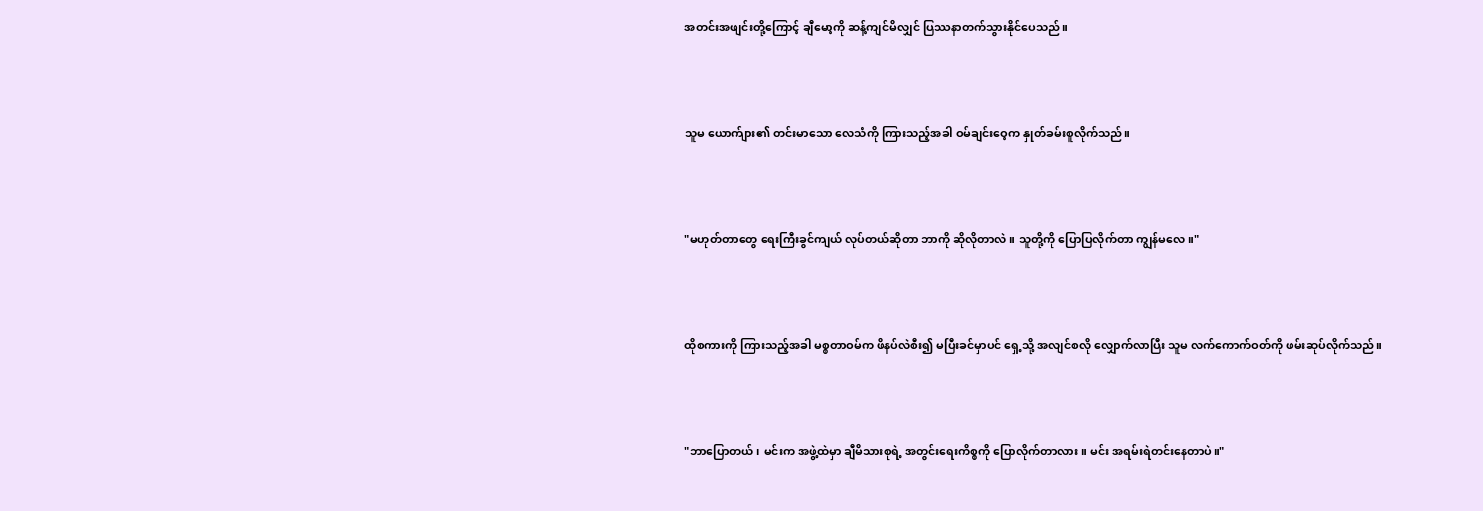အတင်းအဖျင်းတို့ကြောင့် ချီမော့ကို ဆန့်ကျင်မိလျှင် ပြဿနာတက်သွားနိုင်ပေသည်။



သူမ ယောက်ျား၏ တင်းမာသော လေသံကို ကြားသည့်အခါ ဝမ်ချင်းဝေ့က နှုတ်ခမ်းစူလိုက်သည်။



"မဟုတ်တာတွေ ရေးကြီးခွင်ကျယ် လုပ်တယ်ဆိုတာ ဘာကို ဆိုလိုတာလဲ။ သူတို့ကို ပြောပြလိုက်တာ ကျွန်မလေ။"



ထိုစကားကို ကြားသည့်အခါ မစ္စတာဝမ်က ဖိနပ်လဲစီး၍ မပြီးခင်မှာပင် ရှေ့သို့ အလျင်စလို လျှောက်လာပြီး သူမ လက်ကောက်ဝတ်ကို ဖမ်းဆုပ်လိုက်သည်။



"ဘာပြောတယ်၊ မင်းက အဖွဲ့ထဲမှာ ချီမိသားစုရဲ့ အတွင်းရေးကိစ္စကို ပြောလိုက်တာလား။ မင်း အရမ်းရဲတင်းနေတာပဲ။"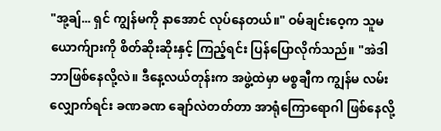"အု့ချ်... ရှင် ကျွန်မကို နာအောင် လုပ်နေတယ်။" ဝမ်ချင်းဝေ့က သူမယောက်ျားကို စိတ်ဆိုးဆိုးနှင့် ကြည့်ရင်း ပြန်ပြောလိုက်သည်။ "အဲဒါ ဘာဖြစ်နေလို့လဲ။ ဒီနေ့လယ်တုန်းက အဖွဲ့ထဲမှာ မစ္စချီက ကျွန်မ လမ်းလျှောက်ရင်း ခဏခဏ ချော်လဲတတ်တာ အာရုံကြောရောဂါ ဖြစ်နေလို့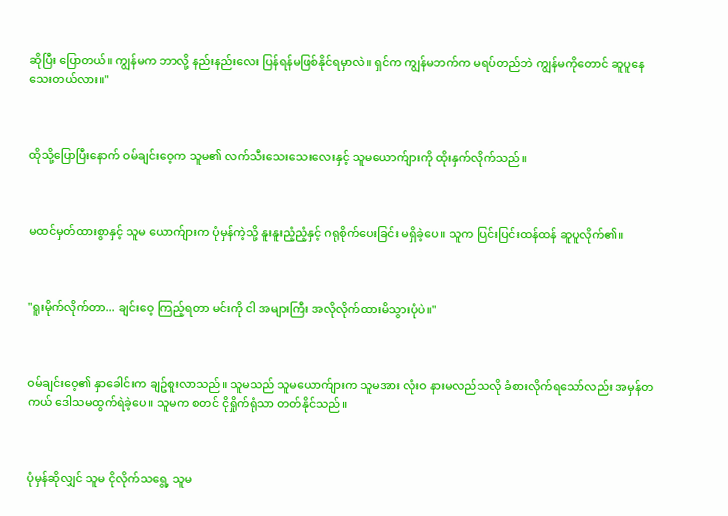ဆိုပြီး ပြောတယ်။ ကျွန်မက ဘာလို့ နည်းနည်းလေး ပြန်ရန်မဖြစ်နိုင်ရမှာလဲ။ ရှင်က ကျွန်မဘက်က မရပ်တည်ဘဲ ကျွန်မကိုတောင် ဆူပူနေသေးတယ်လား။"



ထိုသို့ပြောပြီးနောက် ဝမ်ချင်းဝေ့က သူမ၏ လက်သီးသေးသေးလေးနှင့် သူမယောက်ျားကို ထိုးနှက်လိုက်သည်။



မထင်မှတ်ထားစွာနှင့် သူမ ယောက်ျားက ပုံမှန်ကဲ့သို့ နူးနူးညံ့ညံ့နှင့် ဂရုစိုက်ပေးခြင်း မရှိခဲ့ပေ။ သူက ပြင်းပြင်းထန်ထန် ဆူပူလိုက်၏။



"ရူးမိုက်လိုက်တာ... ချင်းဝေ့ ကြည့်ရတာ မင်းကို ငါ အများကြီး အလိုလိုက်ထားမိသွားပုံပဲ။"



ဝမ်ချင်းဝေ့၏ နှာခေါင်းက ချဥ်စူးလာသည်။ သူမသည် သူမယောက်ျားက သူမအား လုံးဝ နားမလည်သလို ခံစားလိုက်ရသော်လည်း အမှန်တကယ် ဒေါသမထွက်ရဲခဲ့ပေ။ သူမက စတင် ငိုရှိုက်ရုံသာ တတ်နိုင်သည်။



ပုံမှန်ဆိုလျှင် သူမ ငိုလိုက်သရွေ့ သူမ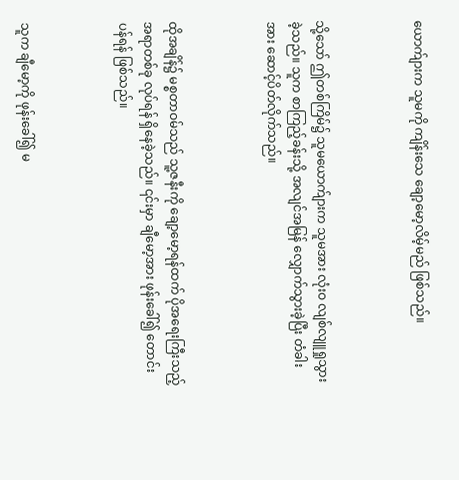ယောက်ျားက သူမကို ကျိန်းသေ ချော့မော့လိမ့်မည် ဖြစ်သည်။



သို့သော် ဤတစ်ကြိမ်၌ သူမယောက်ျားက သူမအား လုံးဝ လျစ်လျူရှုသွားခဲ့သည်။ သူက စာကြည့်ခန်းသို့ အလျင်အမြန် လျှောက်သွားခဲ့ပြီး တံခါးအား ဆောင့်ပိတ်လိုက်သည်။



ထိုအချိန်၌ မစ္စတာဝမ်သည် သူ့ဇနီးကို ချော့မော့ရန်ထက် ပိုအရေးကြီးသည့် အရာတစ်ခု လုပ်ရန် ရှိနေခဲ့သည်။ ၎င်းမှာ ချီမော့အား ဖုန်းခေါ်၍ တောင်းပန်ရန် ဖြစ်သည်။



သူက ချီမော့ကို ဖုန်းခေါ်၍ မ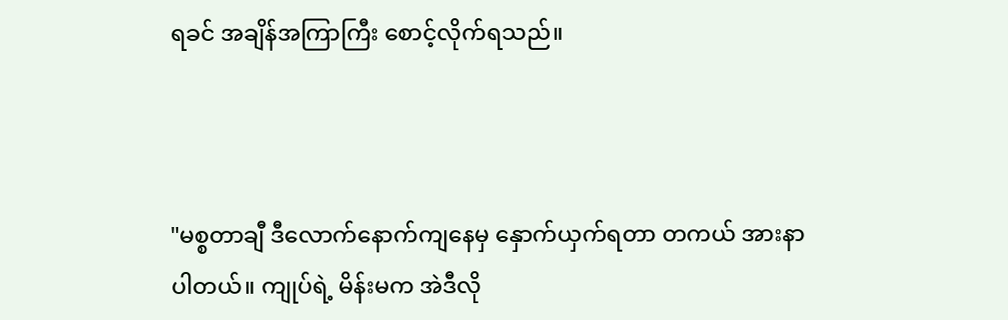ရခင် အချိန်အကြာကြီး စောင့်လိုက်ရသည်။



"မစ္စတာချီ ဒီလောက်နောက်ကျနေမှ နှောက်ယှက်ရတာ တကယ် အားနာပါတယ်။ ကျုပ်ရဲ့ မိန်းမက အဲဒီလို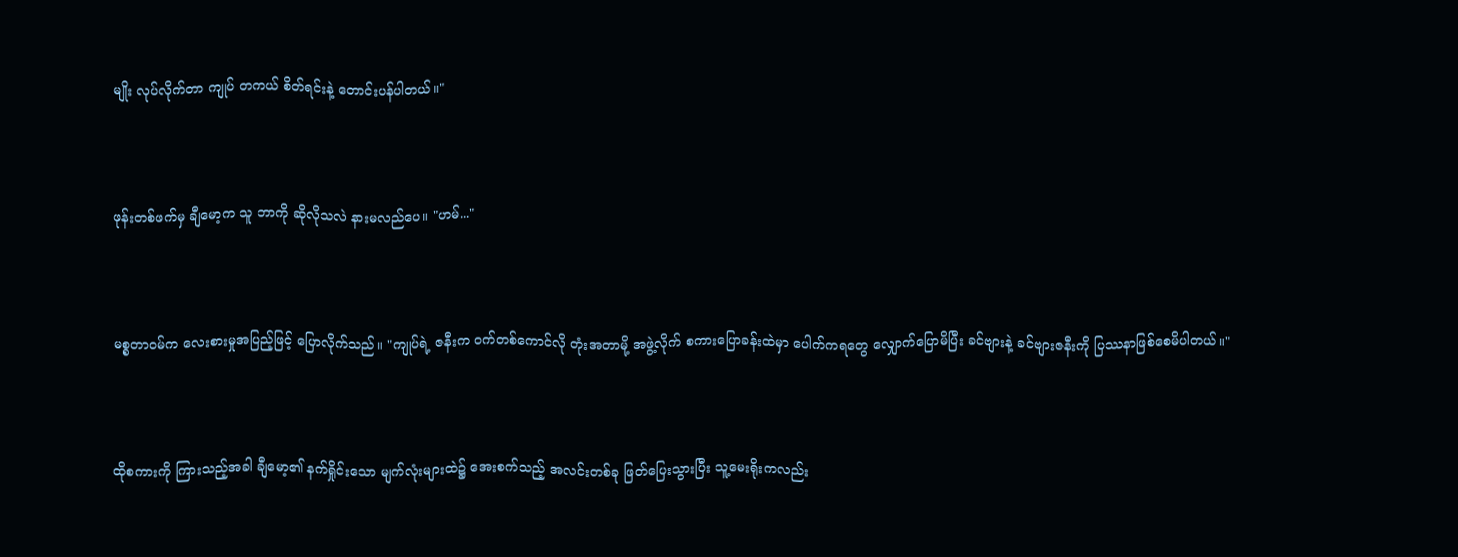မျိုး လုပ်လိုက်တာ ကျုပ် တကယ် စိတ်ရင်းနဲ့ တောင်းပန်ပါတယ်။"



ဖုန်းတစ်ဖက်မှ ချီမော့က သူ ဘာကို ဆိုလိုသလဲ နားမလည်ပေ။ "ဟမ်..."



မစ္စတာဝမ်က လေးစားမှုအပြည့်ဖြင့် ပြောလိုက်သည်။ "ကျုပ်ရဲ့ ဇနီးက ဝက်တစ်ကောင်လို တုံးအတာမို့ အဖွဲ့လိုက် စကားပြောခန်းထဲမှာ ပေါက်ကရတွေ လျှောက်ပြောမိပြီး ခင်ဗျားနဲ့ ခင်ဗျားဇနီးကို ပြဿနာဖြစ်စေမိပါတယ်။"



ထိုစကားကို ကြားသည့်အခါ ချီမော့၏ နက်ရှိုင်းသော မျက်လုံးများထဲ၌ အေးစက်သည့် အလင်းတစ်ခု ဖြတ်ပြေးသွားပြီး သူ့မေးရိုးကလည်း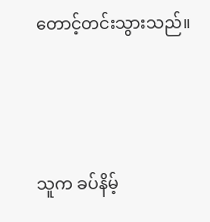တောင့်တင်းသွားသည်။



သူက ခပ်နိမ့်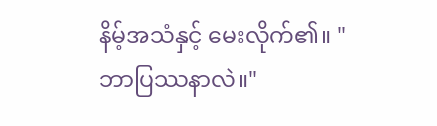နိမ့်အသံနှင့် မေးလိုက်၏။ "ဘာပြဿနာလဲ။"